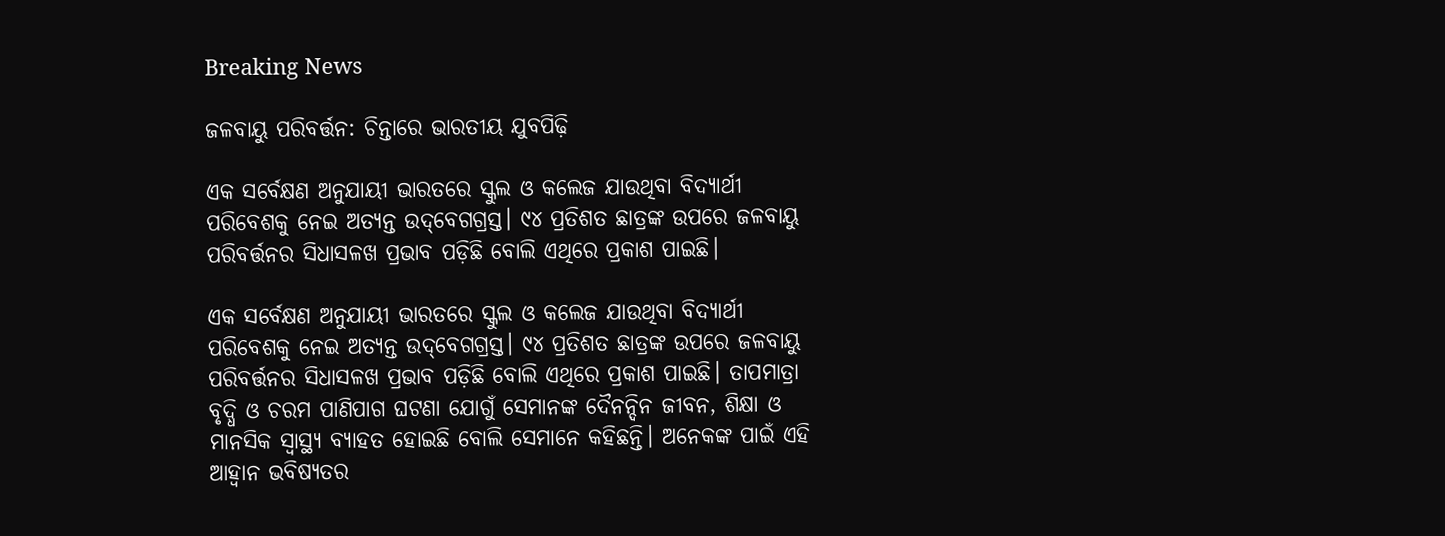Breaking News

ଜଳବାୟୁ ପରିବର୍ତ୍ତନ: ଚିନ୍ତାରେ ଭାରତୀୟ ଯୁବପିଢ଼ି

ଏକ ସର୍ବେକ୍ଷଣ ଅନୁଯାୟୀ ଭାରତରେ ସ୍କୁଲ ଓ କଲେଜ ଯାଉଥିବା ବିଦ୍ୟାର୍ଥୀ ପରିବେଶକୁ ନେଇ ଅତ୍ୟନ୍ତ ଉଦ୍‌ବେଗଗ୍ରସ୍ତ। ୯୪ ପ୍ରତିଶତ ଛାତ୍ରଙ୍କ ଉପରେ ଜଳବାୟୁ ପରିବର୍ତ୍ତନର ସିଧାସଳଖ ପ୍ରଭାବ ପଡ଼ିଛି ବୋଲି ଏଥିରେ ପ୍ରକାଶ ପାଇଛି।

ଏକ ସର୍ବେକ୍ଷଣ ଅନୁଯାୟୀ ଭାରତରେ ସ୍କୁଲ ଓ କଲେଜ ଯାଉଥିବା ବିଦ୍ୟାର୍ଥୀ ପରିବେଶକୁ ନେଇ ଅତ୍ୟନ୍ତ ଉଦ୍‌ବେଗଗ୍ରସ୍ତ। ୯୪ ପ୍ରତିଶତ ଛାତ୍ରଙ୍କ ଉପରେ ଜଳବାୟୁ ପରିବର୍ତ୍ତନର ସିଧାସଳଖ ପ୍ରଭାବ ପଡ଼ିଛି ବୋଲି ଏଥିରେ ପ୍ରକାଶ ପାଇଛି। ତାପମାତ୍ରା ବୃଦ୍ଧି ଓ ଚରମ ପାଣିପାଗ ଘଟଣା ଯୋଗୁଁ ସେମାନଙ୍କ ଦୈନନ୍ଦିନ ଜୀବନ, ଶିକ୍ଷା ଓ ମାନସିକ ସ୍ବାସ୍ଥ୍ୟ ବ୍ୟାହତ ହୋଇଛି ବୋଲି ସେମାନେ କହିଛନ୍ତି। ଅନେକଙ୍କ ପାଇଁ ଏହି ଆହ୍ବାନ ଭବିଷ୍ୟତର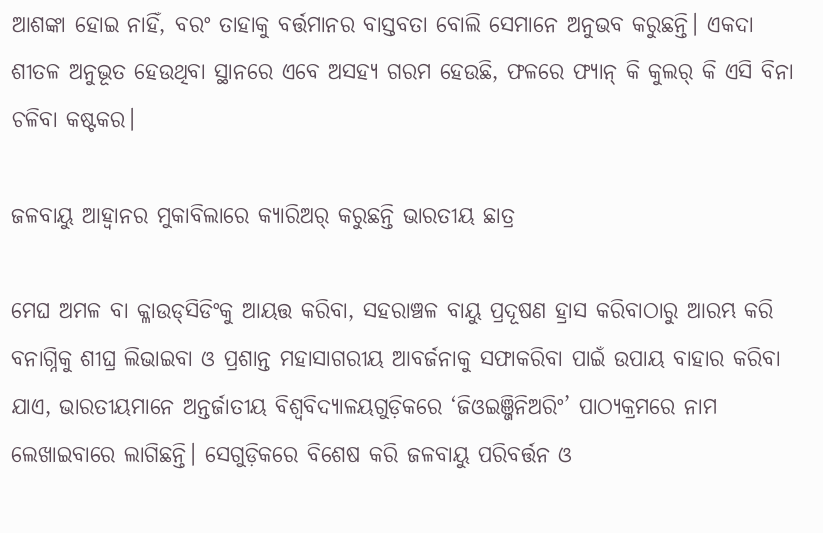ଆଶଙ୍କା ହୋଇ ନାହିଁ, ବରଂ ତାହାକୁ ବର୍ତ୍ତମାନର ବାସ୍ତବତା ବୋଲି ସେମାନେ ଅନୁଭବ କରୁଛନ୍ତି। ଏକଦା ଶୀତଳ ଅନୁଭୂତ ହେଉଥିବା ସ୍ଥାନରେ ଏବେ ଅସହ୍ୟ ଗରମ ହେଉଛି, ଫଳରେ ଫ୍ୟାନ୍‌ କି କୁଲର୍ କି ଏସି ବିନା ଚଳିବା କଷ୍ଟକର।

ଜଳବାୟୁ ଆହ୍ବାନର ମୁକାବିଲାରେ କ୍ୟାରିଅର୍‌ କରୁଛନ୍ତି ଭାରତୀୟ ଛାତ୍ର

ମେଘ ଅମଳ ବା କ୍ଳାଉଡ୍‌ସିଡିଂକୁ ଆୟତ୍ତ କରିବା, ସହରାଞ୍ଚଳ ବାୟୁ ପ୍ରଦୂଷଣ ହ୍ରାସ କରିବାଠାରୁ ଆରମ୍ଭ କରି ବନାଗ୍ନିକୁ ଶୀଘ୍ର ଲିଭାଇବା ଓ ପ୍ରଶାନ୍ତ ମହାସାଗରୀୟ ଆବର୍ଜନାକୁ ସଫାକରିବା ପାଇଁ ଉପାୟ ବାହାର କରିବା ଯାଏ, ଭାରତୀୟମାନେ ଅନ୍ତର୍ଜାତୀୟ ବିଶ୍ବବିଦ୍ୟାଳୟଗୁଡ଼ିକରେ ‘ଜିଓଇଞ୍ଜିନିଅରିଂ’ ପାଠ୍ୟକ୍ରମରେ ନାମ ଲେଖାଇବାରେ ଲାଗିଛନ୍ତି। ସେଗୁଡ଼ିକରେ ବିଶେଷ କରି ଜଳବାୟୁ ପରିବର୍ତ୍ତନ ଓ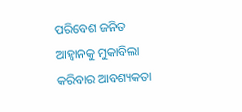ପରିବେଶ ଜନିତ ଆହ୍ବାନକୁ ମୁକାବିଲା କରିବାର ଆବଶ୍ୟକତା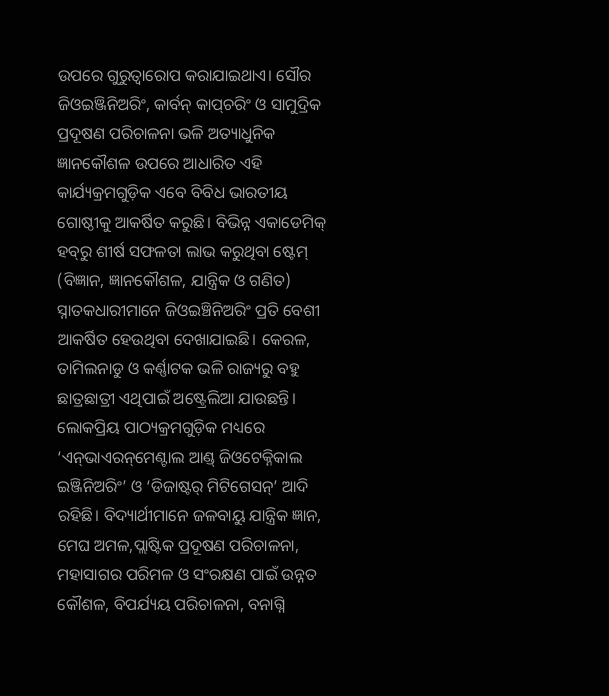ଉପରେ ଗୁରୁତ୍ବାରୋପ କରାଯାଇଥାଏ। ସୌର ଜିଓଇଞ୍ଜିନିଅରିଂ, କାର୍ବନ୍‌ କାପ୍‌ଚରିଂ ଓ ସାମୁଦ୍ରିକ ପ୍ରଦୂଷଣ ପରିଚାଳନା ଭଳି ଅତ୍ୟାଧୁନିକ ଜ୍ଞାନକୌଶଳ ଉପରେ ଆଧାରିତ ଏହି କାର୍ଯ୍ୟକ୍ରମଗୁଡ଼ିକ ଏବେ ବିବିଧ ଭାରତୀୟ ଗୋଷ୍ଠୀକୁ ଆକର୍ଷିତ କରୁଛି। ବିଭିନ୍ନ ଏକାଡେମିକ୍‌ ହବ୍‌ରୁ ଶୀର୍ଷ ସଫଳତା ଲାଭ କରୁଥିବା ଷ୍ଟେମ୍‌ (ବିଜ୍ଞାନ, ଜ୍ଞାନକୌଶଳ, ଯାନ୍ତ୍ରିକ ଓ ଗଣିତ) ସ୍ନାତକଧାରୀମାନେ ଜିଓଇଞ୍ଚିନିଅରିଂ ପ୍ରତି ବେଶୀ ଆକର୍ଷିତ ହେଉଥିବା ଦେଖାଯାଇଛି। କେରଳ, ତାମିଲନାଡୁ ଓ କର୍ଣ୍ଣାଟକ ଭଳି ରାଜ୍ୟରୁ ବହୁ ଛାତ୍ରଛାତ୍ରୀ ଏଥିପାଇଁ ଅଷ୍ଟ୍ରେଲିଆ ଯାଉଛନ୍ତି। ଲୋକପ୍ରିୟ ପାଠ୍ୟକ୍ରମଗୁଡ଼ିକ ମଧ୍ୟରେ ‘ଏନ୍‌ଭାଏରନ୍‌ମେଣ୍ଟାଲ ଆଣ୍ଡ୍‌ ଜିଓଟେକ୍ନିକାଲ ଇଞ୍ଜିନିଅରିଂ’ ଓ ‘ଡିଜାଷ୍ଟର୍ ମିଟିଗେସନ୍‌’ ଆଦି ରହିଛି। ବିଦ୍ୟାର୍ଥୀମାନେ ଜଳବାୟୁ ଯାନ୍ତ୍ରିକ ଜ୍ଞାନ, ମେଘ ଅମଳ,ପ୍ଲାଷ୍ଟିକ ପ୍ରଦୂଷଣ ପରିଚାଳନା, ମହାସାଗର ପରିମଳ ଓ ସଂରକ୍ଷଣ ପାଇଁ ଉନ୍ନତ କୌଶଳ, ବିପର୍ଯ୍ୟୟ ପରିଚାଳନା, ବନାଗ୍ନି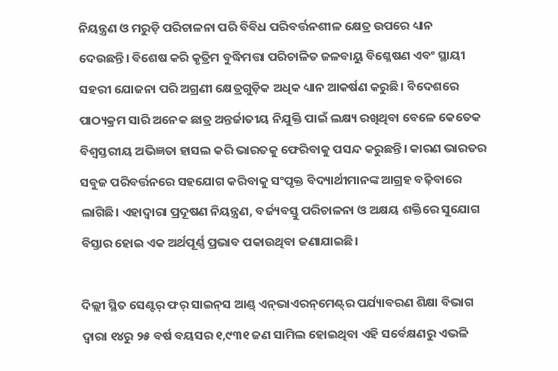ନିୟନ୍ତ୍ରଣ ଓ ମରୁଡ଼ି ପରିଚାଳନା ପରି ବିବିଧ ପରିବର୍ତ୍ତନଶୀଳ କ୍ଷେତ୍ର ଉପରେ ଧ୍ୟାନ ଦେଉଛନ୍ତି। ବିଶେଷ କରି କୃତ୍ରିମ ବୁଦ୍ଧିମତ୍ତା ପରିଚାଳିତ ଜଳବାୟୁ ବିଶ୍ଳେଷଣ ଏବଂ ସ୍ଥାୟୀ ସହରୀ ଯୋଜନା ପରି ଅଗ୍ରଣୀ କ୍ଷେତ୍ରଗୁଡ଼ିକ ଅଧିକ ଧ୍ୟାନ ଆକର୍ଷଣ କରୁଛି। ବିଦେଶରେ ପାଠ୍ୟକ୍ରମ ସାରି ଅନେକ ଛାତ୍ର ଅନ୍ତର୍ଜାତୀୟ ନିଯୁକ୍ତି ପାଇଁ ଲକ୍ଷ୍ୟ ରଖିଥିବା ବେଳେ କେତେକ ବିଶ୍ବସ୍ତରୀୟ ଅଭିଜ୍ଞତା ହାସଲ କରି ଭାରତକୁ ଫେରିବାକୁ ପସନ୍ଦ କରୁଛନ୍ତି। କାରଣ ଭାରତର ସବୁଜ ପରିବର୍ତ୍ତନରେ ସହଯୋଗ କରିବାକୁ ସଂପୃକ୍ତ ବିଦ୍ୟାର୍ଥୀମାନଙ୍କ ଆଗ୍ରହ ବଢ଼ିବାରେ ଲାଗିଛି। ଏହାଦ୍ବାରା ପ୍ରଦୂଷଣ ନିୟନ୍ତ୍ରଣ, ବର୍ଜ୍ୟବସ୍ତୁ ପରିଚାଳନା ଓ ଅକ୍ଷୟ ଶକ୍ତିରେ ସୁଯୋଗ ବିସ୍ତାର ହୋଇ ଏକ ଅର୍ଥପୂର୍ଣ୍ଣ ପ୍ରଭାବ ପକାଉଥିବା ଜଣାଯାଇଛି।

ଦିଲ୍ଲୀ ସ୍ଥିତ ସେଣ୍ଟର୍ ଫର୍ ସାଇନ୍‌ସ ଆଣ୍ଡ୍‌ ଏନ୍‌ଭାଏରନ୍‌ମେଣ୍ଟ୍‌ର ପର୍ଯ୍ୟାବରଣ ଶିକ୍ଷା ବିଭାଗ ଦ୍ବାରା ୧୪ରୁ ୨୫ ବର୍ଷ ବୟସର ୧,୯୩୧ ଜଣ ସାମିଲ ହୋଇଥିବା ଏହି ସର୍ବେକ୍ଷଣରୁ ଏଭଳି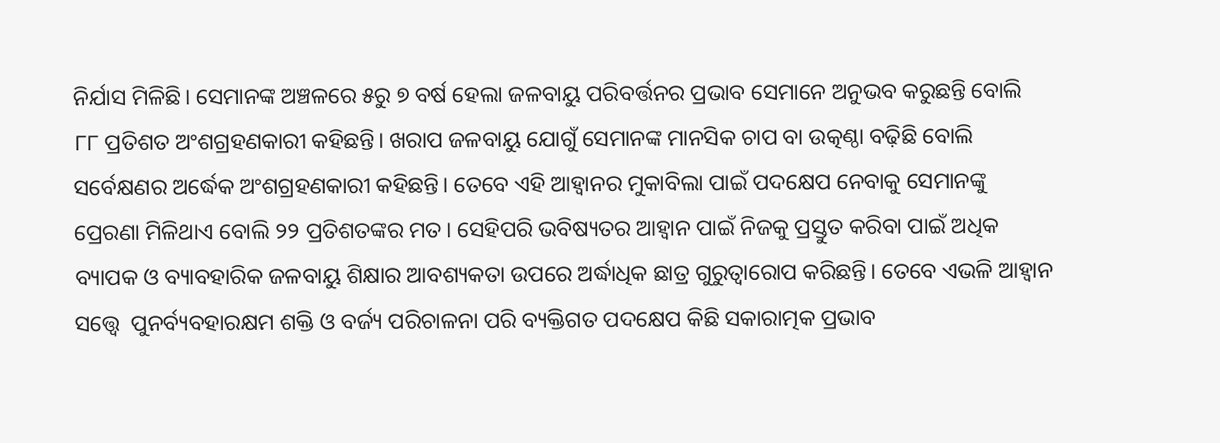ନିର୍ଯାସ ମିଳିଛି। ସେମାନଙ୍କ ଅଞ୍ଚଳରେ ୫ରୁ ୭ ବର୍ଷ ହେଲା ଜଳବାୟୁ ପରିବର୍ତ୍ତନର ପ୍ରଭାବ ସେମାନେ ଅନୁଭବ କରୁଛନ୍ତି ବୋଲି ୮୮ ପ୍ରତିଶତ ଅଂଶଗ୍ରହଣକାରୀ କହିଛନ୍ତି। ଖରାପ ଜଳବାୟୁ ଯୋଗୁଁ ସେମାନଙ୍କ ମାନସିକ ଚାପ ବା ଉତ୍କଣ୍ଠା ବଢ଼ିଛି ବୋଲି ସର୍ବେକ୍ଷଣର ଅର୍ଦ୍ଧେକ ଅଂଶଗ୍ରହଣକାରୀ କହିଛନ୍ତି। ତେବେ ଏହି ଆହ୍ବାନର ମୁକାବିଲା ପାଇଁ ପଦକ୍ଷେପ ନେବାକୁ ସେମାନଙ୍କୁ ପ୍ରେରଣା ମିଳିଥାଏ ବୋଲି ୨୨ ପ୍ରତିଶତଙ୍କର ମତ। ସେହିପରି ଭବିଷ୍ୟତର ଆହ୍ବାନ ପାଇଁ ନିଜକୁ ପ୍ରସ୍ତୁତ କରିବା ପାଇଁ ଅଧିକ ବ୍ୟାପକ ଓ ବ୍ୟାବହାରିକ ଜଳବାୟୁ ଶିକ୍ଷାର ଆବଶ୍ୟକତା ଉପରେ ଅର୍ଦ୍ଧାଧିକ ଛାତ୍ର ଗୁରୁତ୍ବାରୋପ କରିଛନ୍ତି। ତେବେ ଏଭଳି ଆହ୍ବାନ ସତ୍ତ୍ବେ  ପୁନର୍ବ୍ୟବହାରକ୍ଷମ ଶକ୍ତି ଓ ବର୍ଜ୍ୟ ପରିଚାଳନା ପରି ବ୍ୟକ୍ତିଗତ ପଦକ୍ଷେପ କିଛି ସକାରାତ୍ମକ ପ୍ରଭାବ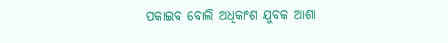ପକାଇବ ବୋଲି ଅଧିକାଂଶ ଯୁବକ ଆଶା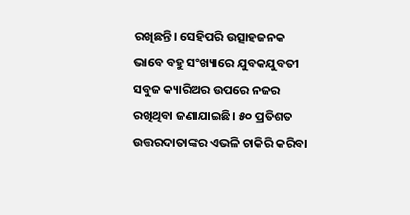ରଖିଛନ୍ତି। ସେହିପରି ଉତ୍ସାହଜନକ ଭାବେ ବହୁ ସଂଖ୍ୟାରେ ଯୁବକଯୁବତୀ ସବୁଜ କ୍ୟାରିଅର ଉପରେ ନଜର ରଖିଥିବା ଜଣାଯାଇଛି। ୫୦ ପ୍ରତିଶତ ଉତ୍ତରଦାତାଙ୍କର ଏଭଳି ଚାକିରି କରିବା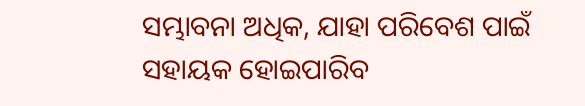ସମ୍ଭାବନା ଅଧିକ, ଯାହା ପରିବେଶ ପାଇଁ ସହାୟକ ହୋଇପାରିବ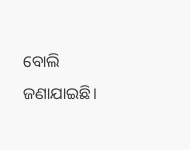ବୋଲି ଜଣାଯାଇଛି।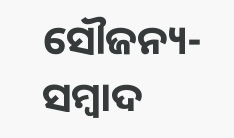ସୌଜନ୍ୟ-ସମ୍ୱାଦ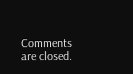Comments are closed.